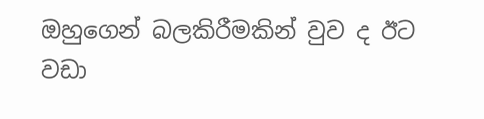ඔහුගෙන් බලකිරීමකින් වුව ද ඊට වඩා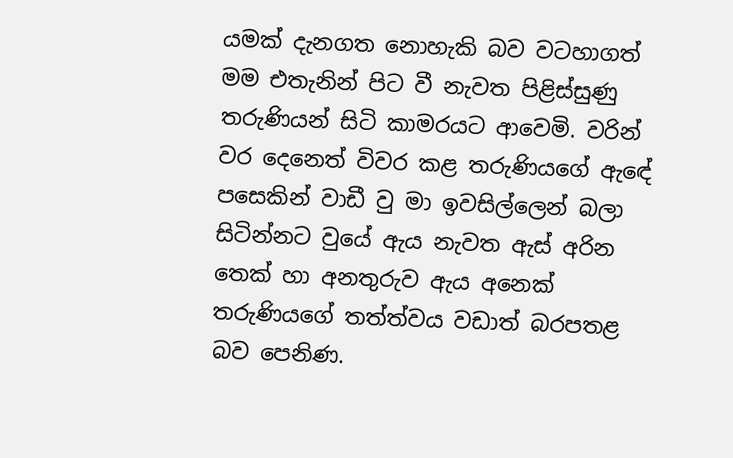යමක් දැනගත නොහැකි බව වටහාගත් මම එතැනින් පිට වී නැවත පිළිස්සුණු තරුණියන් සිටි කාමරයට ආවෙමි. වරින් වර දෙනෙත් විවර කළ තරුණියගේ ඇඳේ පසෙකින් වාඩී වු මා ඉවසිල්ලෙන් බලා සිටින්නට වුයේ ඇය නැවත ඇස් අරින තෙක් හා අනතුරුව ඇය අනෙක් තරුණියගේ තත්ත්වය වඩාත් බරපතළ බව පෙනිණ.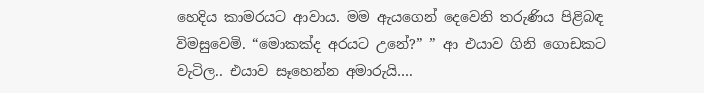හෙදිය කාමරයට ආවාය. මම ඇයගෙන් දෙවෙනි තරුණිය පිළිබඳ විමසුවෙමි. “මොකක්ද අරයට උනේ?” ” ආ එයාව ගිනි ගොඩකට වැටිල.. එයාව සෑහෙන්න අමාරුයි….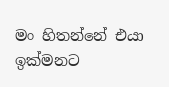මං හිතන්නේ එයා ඉක්මනට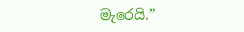මැරෙයි.”